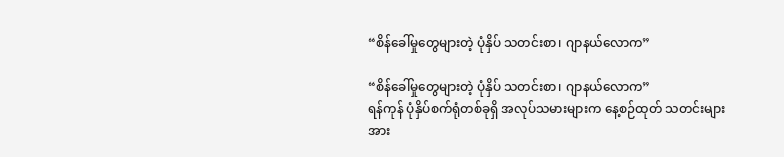“စိန်ခေါ်မှုတွေများတဲ့ ပုံနှိပ် သတင်းစာ၊ ဂျာနယ်လောက”

“စိန်ခေါ်မှုတွေများတဲ့ ပုံနှိပ် သတင်းစာ၊ ဂျာနယ်လောက”
ရန်ကုန် ပုံနှိပ်စက်ရုံတစ်ခုရှိ အလုပ်သမားများက နေ့စဉ်ထုတ် သတင်းများအား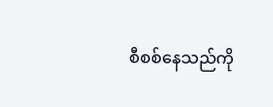စီစစ်နေသည်ကို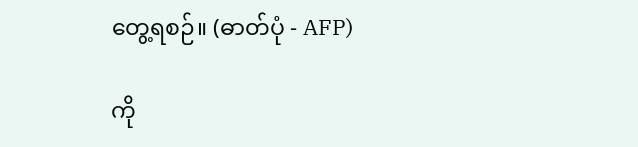တွေ့ရစဉ်။ (ဓာတ်ပုံ - AFP)

ကို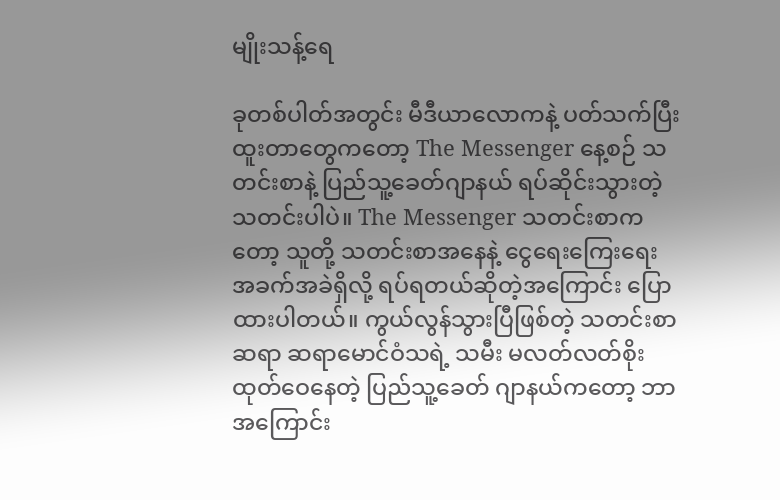မျိုးသန့်ရေ

ခုတစ်ပါတ်အတွင်း မီဒီယာလောကနဲ့ ပတ်သက်ပြီး ထူးတာတွေကတော့ The Messenger နေ့စဉ် သတင်းစာနဲ့ ပြည်သူ့ခေတ်ဂျာနယ် ရပ်ဆိုင်းသွားတဲ့ သတင်းပါပဲ။ The Messenger သတင်းစာကတော့ သူတို့ သတင်းစာအနေနဲ့ ငွေရေးကြေးရေး အခက်အခဲရှိလို့ ရပ်ရတယ်ဆိုတဲ့အကြောင်း ပြောထားပါတယ်။ ကွယ်လွန်သွားပြီဖြစ်တဲ့ သတင်းစာဆရာ ဆရာမောင်ဝံသရဲ့ သမီး မလတ်လတ်စိုး ထုတ်ဝေနေတဲ့ ပြည်သူ့ခေတ် ဂျာနယ်ကတော့ ဘာအကြောင်း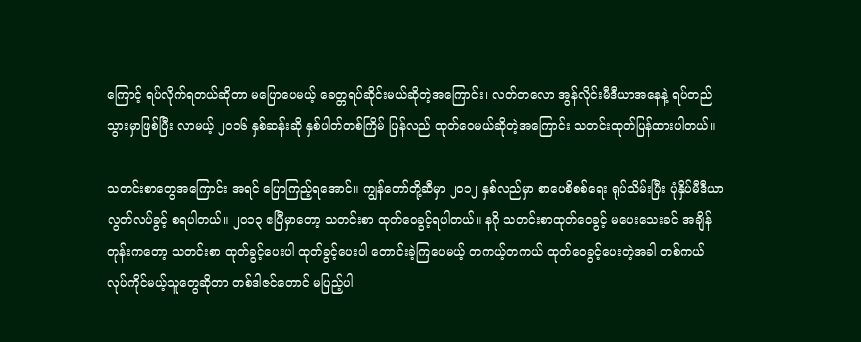ကြောင့် ရပ်လိုက်ရတယ်ဆိုတာ မပြောပေမယ့် ခေတ္တရပ်ဆိုင်းမယ်ဆိုတဲ့အကြောင်း၊ လတ်တလော အွန်လိုင်းမီဒီယာအနေနဲ့ ရပ်တည်သွားမှာဖြစ်ပြီး လာမယ့် ၂၀၁၆ နှစ်ဆန်းဆို နှစ်ပါတ်တစ်ကြိမ် ပြန်လည် ထုတ်ဝေမယ်ဆိုတဲ့အကြောင်း သတင်းထုတ်ပြန်ထားပါတယ်။

သတင်းစာတွေအကြောင်း အရင် ပြောကြည့်ရအောင်။ ကျွန်တော်တို့ဆီမှာ ၂၀၁၂ နှစ်လည်မှာ စာပေစိစစ်ရေး ရုပ်သိမ်းပြီး ပုံနှိပ်မီဒီယာ လွတ်လပ်ခွင့် စရပါတယ်။ ၂၀၁၃ ဧပြီမှာတော့ သတင်းစာ ထုတ်ဝေခွင့်ရပါတယ်။ နဂို သတင်းစာထုတ်ဝေခွင့် မပေးသေးခင် အချိန်တုန်းကတော့ သတင်းစာ ထုတ်ခွင့်ပေးပါ ထုတ်ခွင့်ပေးပါ တောင်းခဲ့ကြပေမယ့် တကယ့်တကယ် ထုတ်ဝေခွင့်ပေးတဲ့အခါ တစ်ကယ် လုပ်ကိုင်မယ့်သူတွေဆိုတာ တစ်ဒါဇင်တောင် မပြည့်ပါ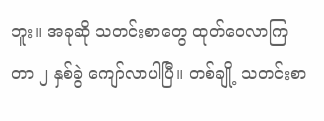ဘူး။ အခုဆို သတင်းစာတွေ ထုတ်ဝေလာကြတာ ၂ နှစ်ခွဲ ကျော်လာပါပြီ။ တစ်ချို့ သတင်းစာ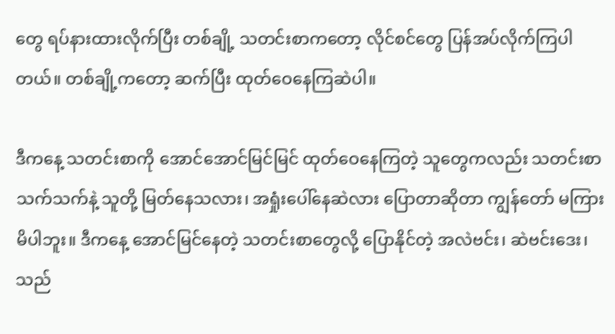တွေ ရပ်နားထားလိုက်ပြီး တစ်ချို့ သတင်းစာကတော့ လိုင်စင်တွေ ပြန်အပ်လိုက်ကြပါတယ်။ တစ်ချို့ကတော့ ဆက်ပြီး ထုတ်ဝေနေကြဆဲပါ။

ဒီကနေ့ သတင်းစာကို အောင်အောင်မြင်မြင် ထုတ်ဝေနေကြတဲ့ သူတွေကလည်း သတင်းစာသက်သက်နဲ့ သူတို့ မြတ်နေသလား၊ အရှုံးပေါ်နေဆဲလား ပြောတာဆိုတာ ကျွန်တော် မကြားမိပါဘူး။ ဒီကနေ့ အောင်မြင်နေတဲ့ သတင်းစာတွေလို့ ပြောနိုင်တဲ့ အလဲဗင်း၊ ဆဲဗင်းဒေး၊ သည်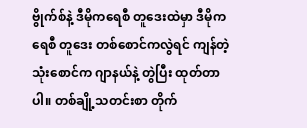ဗွိုက်စ်နဲ့ ဒီမိုကရေစီ တူဒေးထဲမှာ ဒီမိုကရေစီ တူဒေး တစ်စောင်ကလွဲရင် ကျန်တဲ့သုံးစောင်က ဂျာနယ်နဲ့ တွဲပြီး ထုတ်တာပါ။ တစ်ချို့သတင်းစာ တိုက်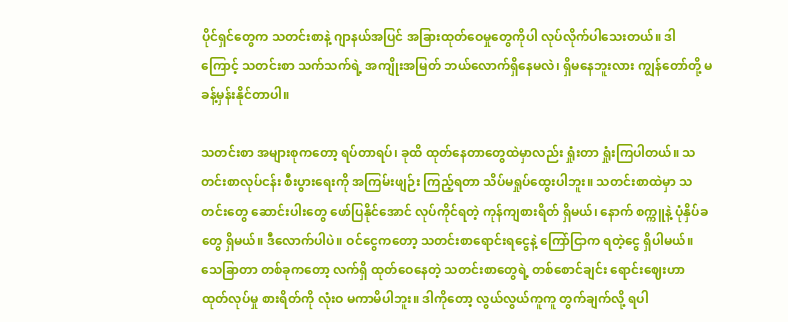ပိုင်ရှင်တွေက သတင်းစာနဲ့ ဂျာနယ်အပြင် အခြားထုတ်ဝေမှုတွေကိုပါ လုပ်လိုက်ပါသေးတယ်။ ဒါကြောင့် သတင်းစာ သက်သက်ရဲ့ အကျိုးအမြတ် ဘယ်လောက်ရှိနေမလဲ၊ ရှိမနေဘူးလား ကျွန်တော်တို့ မခန့်မှန်းနိုင်တာပါ။

သတင်းစာ အများစုကတော့ ရပ်တာရပ်၊ ခုထိ ထုတ်နေတာတွေထဲမှာလည်း ရှုံးတာ ရှုံးကြပါတယ်။ သတင်းစာလုပ်ငန်း စီးပွားရေးကို အကြမ်းဖျဉ်း ကြည့်ရတာ သိပ်မရှုပ်ထွေးပါဘူး။ သတင်းစာထဲမှာ သတင်းတွေ ဆောင်းပါးတွေ ဖော်ပြနိုင်အောင် လုပ်ကိုင်ရတဲ့ ကုန်ကျစားရိတ် ရှိမယ်၊ နောက် စက္ကူနဲ့ ပုံနှိပ်ခတွေ ရှိမယ်။ ဒီလောက်ပါပဲ။ ဝင်ငွေကတော့ သတင်းစာရောင်းရငွေနဲ့ ကြော်ငြာက ရတဲ့ငွေ ရှိပါမယ်။ သေခြာတာ တစ်ခုကတော့ လက်ရှိ ထုတ်ဝေနေတဲ့ သတင်းစာတွေရဲ့ တစ်စောင်ချင်း ရောင်းဈေးဟာ ထုတ်လုပ်မှု စားရိတ်ကို လုံးဝ မကာမိပါဘူး။ ဒါကိုတော့ လွယ်လွယ်ကူကူ တွက်ချက်လို့ ရပါ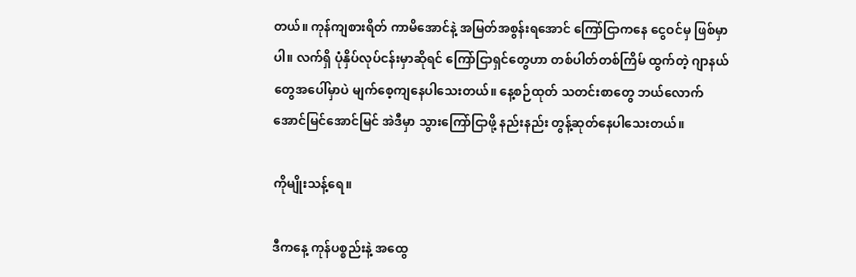တယ်။ ကုန်ကျစားရိတ် ကာမိအောင်နဲ့ အမြတ်အစွန်းရအောင် ကြော်ငြာကနေ ငွေဝင်မှ ဖြစ်မှာပါ။ လက်ရှိ ပုံနှိပ်လုပ်ငန်းမှာဆိုရင် ကြော်ငြာရှင်တွေဟာ တစ်ပါတ်တစ်ကြိမ် ထွက်တဲ့ ဂျာနယ်တွေအပေါ်မှာပဲ မျက်စေ့ကျနေပါသေးတယ်။ နေ့စဉ်ထုတ် သတင်းစာတွေ ဘယ်လောက် အောင်မြင်အောင်မြင် အဲဒီမှာ သွားကြော်ငြာဖို့ နည်းနည်း တွန့်ဆုတ်နေပါသေးတယ်။

ကိုမျိုးသန့်ရေ။

ဒီကနေ့ ကုန်ပစ္စည်းနဲ့ အထွေ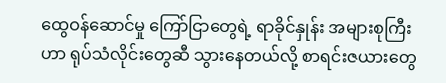ထွေဝန်ဆောင်မှု ကြော်ငြာတွေရဲ့ ရာခိုင်နှုန်း အများစုကြီးဟာ ရုပ်သံလိုင်းတွေဆီ သွားနေတယ်လို့ စာရင်းဇယားတွေ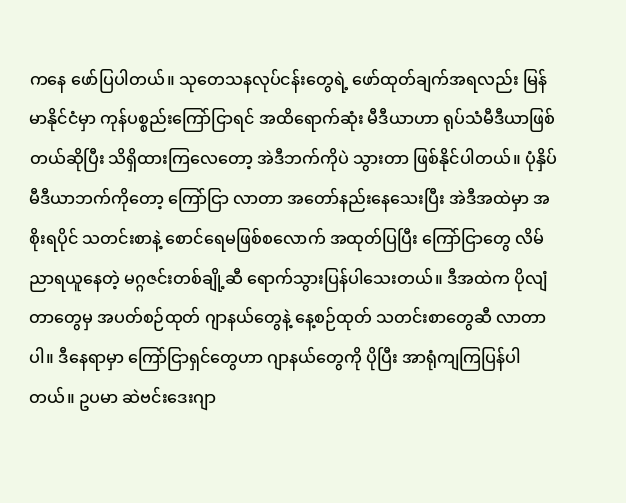ကနေ ဖော်ပြပါတယ်။ သုတေသနလုပ်ငန်းတွေရဲ့ ဖော်ထုတ်ချက်အရလည်း မြန်မာနိုင်ငံမှာ ကုန်ပစ္စည်းကြော်ငြာရင် အထိရောက်ဆုံး မီဒီယာဟာ ရုပ်သံမီဒီယာဖြစ်တယ်ဆိုပြီး သိရှိထားကြလေတော့ အဲဒီဘက်ကိုပဲ သွားတာ ဖြစ်နိုင်ပါတယ်။ ပုံနှိပ်မီဒီယာဘက်ကိုတော့ ကြော်ငြာ လာတာ အတော်နည်းနေသေးပြီး အဲဒီအထဲမှာ အစိုးရပိုင် သတင်းစာနဲ့ စောင်ရေမဖြစ်စလောက် အထုတ်ပြပြီး ကြော်ငြာတွေ လိမ်ညာရယူနေတဲ့ မဂ္ဂဇင်းတစ်ချို့ဆီ ရောက်သွားပြန်ပါသေးတယ်။ ဒီအထဲက ပိုလျံတာတွေမှ အပတ်စဉ်ထုတ် ဂျာနယ်တွေနဲ့ နေ့စဉ်ထုတ် သတင်းစာတွေဆီ လာတာပါ။ ဒီနေရာမှာ ကြော်ငြာရှင်တွေဟာ ဂျာနယ်တွေကို ပိုပြီး အာရုံကျကြပြန်ပါတယ်။ ဥပမာ ဆဲဗင်းဒေးဂျာ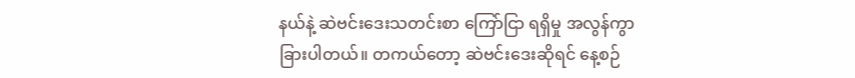နယ်နဲ့ ဆဲဗင်းဒေးသတင်းစာ ကြော်ငြာ ရရှိမှု အလွန်ကွာခြားပါတယ်။ တကယ်တော့ ဆဲဗင်းဒေးဆိုရင် နေ့စဉ်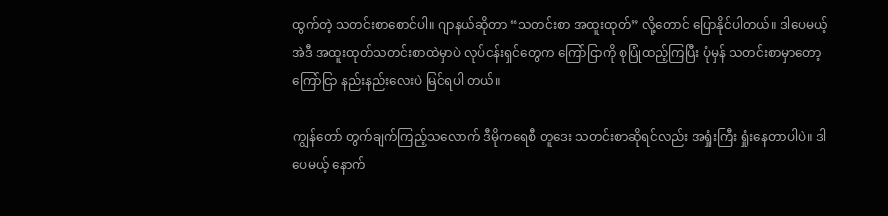ထွက်တဲ့ သတင်းစာစောင်ပါ။ ဂျာနယ်ဆိုတာ “သတင်းစာ အထူးထုတ်” လို့တောင် ပြောနိုင်ပါတယ်။ ဒါပေမယ့် အဲဒီ အထူးထုတ်သတင်းစာထဲမှာပဲ လုပ်ငန်းရှင်တွေက ကြော်ငြာကို စုပြုံထည့်ကြပြီး ပုံမှန် သတင်းစာမှာတော့ ကြော်ငြာ နည်းနည်းလေးပဲ မြင်ရပါ တယ်။

ကျွန်တော် တွက်ချက်ကြည့်သလောက် ဒီမိုကရေစီ တူဒေး သတင်းစာဆိုရင်လည်း အရှုံးကြီး ရှုံးနေတာပါပဲ။ ဒါပေမယ့် နောက်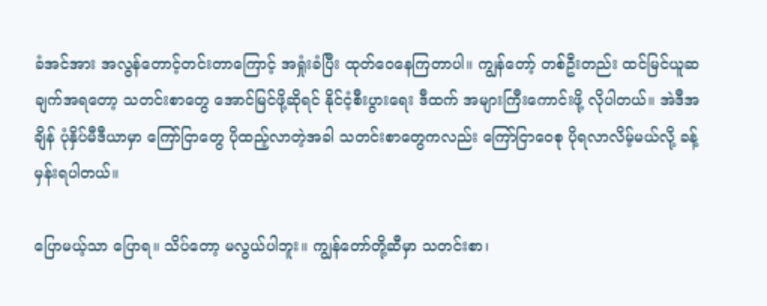ခံအင်အား အလွန်တောင့်တင်းတာကြောင့် အရှုံးခံပြီး ထုတ်ဝေနေကြတာပါ။ ကျွန်တော့် တစ်ဦးတည်း ထင်မြင်ယူဆချက်အရတော့ သတင်းစာတွေ အောင်မြင်ဖို့ဆိုရင် နိုင်ငံ့စီးပွားရေး ဒီထက် အများကြီးကောင်းဖို့ လိုပါတယ်။ အဲဒီအချိန် ပုံနှိပ်မီဒီယာမှာ ကြော်ငြာတွေ ပိုထည့်လာတဲ့အခါ သတင်းစာတွေကလည်း ကြော်ငြာဝေစု ပိုရလာလိမ့်မယ်လို့ ခန့်မှန်းရပါတယ်။

ပြောမယ့်သာ ပြောရ။ သိပ်တော့ မလွယ်ပါဘူး။ ကျွန်တော်တို့ဆီမှာ သတင်းစာ၊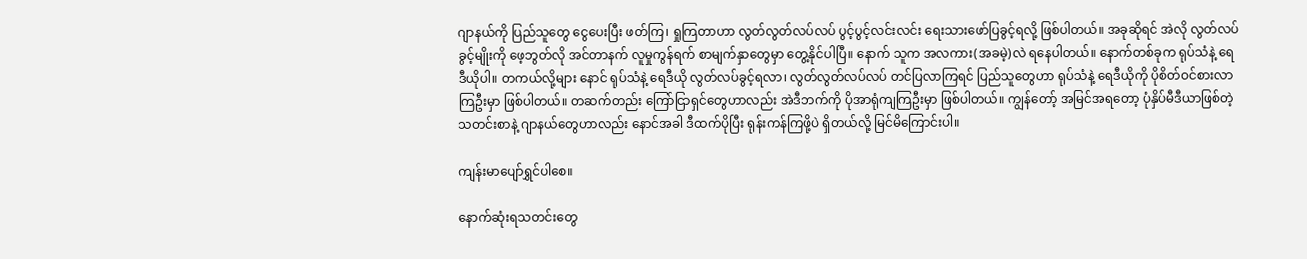ဂျာနယ်ကို ပြည်သူတွေ ငွေပေးပြီး ဖတ်ကြ၊ ရှုကြတာဟာ လွတ်လွတ်လပ်လပ် ပွင့်ပွင့်လင်းလင်း ရေးသားဖော်ပြခွင့်ရလို့ ဖြစ်ပါတယ်။ အခုဆိုရင် အဲလို လွတ်လပ်ခွင့်မျိုးကို ဖေ့ဘွတ်လို အင်တာနက် လူမှုကွန်ရက် စာမျက်နှာတွေမှာ တွေ့နိုင်ပါပြီ။ နောက် သူက အလကား(အခမဲ့)လဲ ရနေပါတယ်။ နောက်တစ်ခုက ရုပ်သံနဲ့ ရေဒီယိုပါ။ တကယ်လို့များ နောင် ရုပ်သံနဲ့ ရေဒီယို လွတ်လပ်ခွင့်ရလာ၊ လွတ်လွတ်လပ်လပ် တင်ပြလာကြရင် ပြည်သူတွေဟာ ရုပ်သံနဲ့ ရေဒီယိုကို ပိုစိတ်ဝင်စားလာကြဦးမှာ ဖြစ်ပါတယ်။ တဆက်တည်း ကြော်ငြာရှင်တွေဟာလည်း အဲဒီဘက်ကို ပိုအာရုံကျကြဦးမှာ ဖြစ်ပါတယ်။ ကျွန်တော့် အမြင်အရတော့ ပုံနှိပ်မီဒီယာဖြစ်တဲ့ သတင်းစာနဲ့ ဂျာနယ်တွေဟာလည်း နောင်အခါ ဒီထက်ပိုပြီး ရုန်းကန်ကြဖို့ပဲ ရှိတယ်လို့ မြင်မိကြောင်းပါ။

ကျန်းမာပျော်ရွှင်ပါစေ။

နောက်ဆုံးရသတင်းတွေ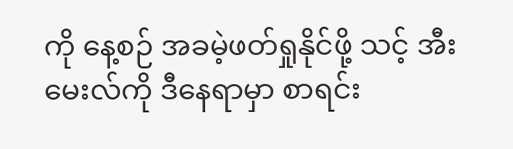ကို နေ့စဉ် အခမဲ့ဖတ်ရှုနိုင်ဖို့ သင့် အီးမေးလ်ကို ဒီနေရာမှာ စာရင်း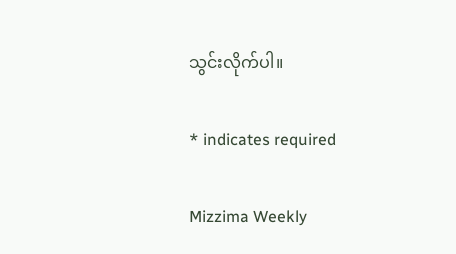သွင်းလိုက်ပါ။

* indicates required

Mizzima Weekly